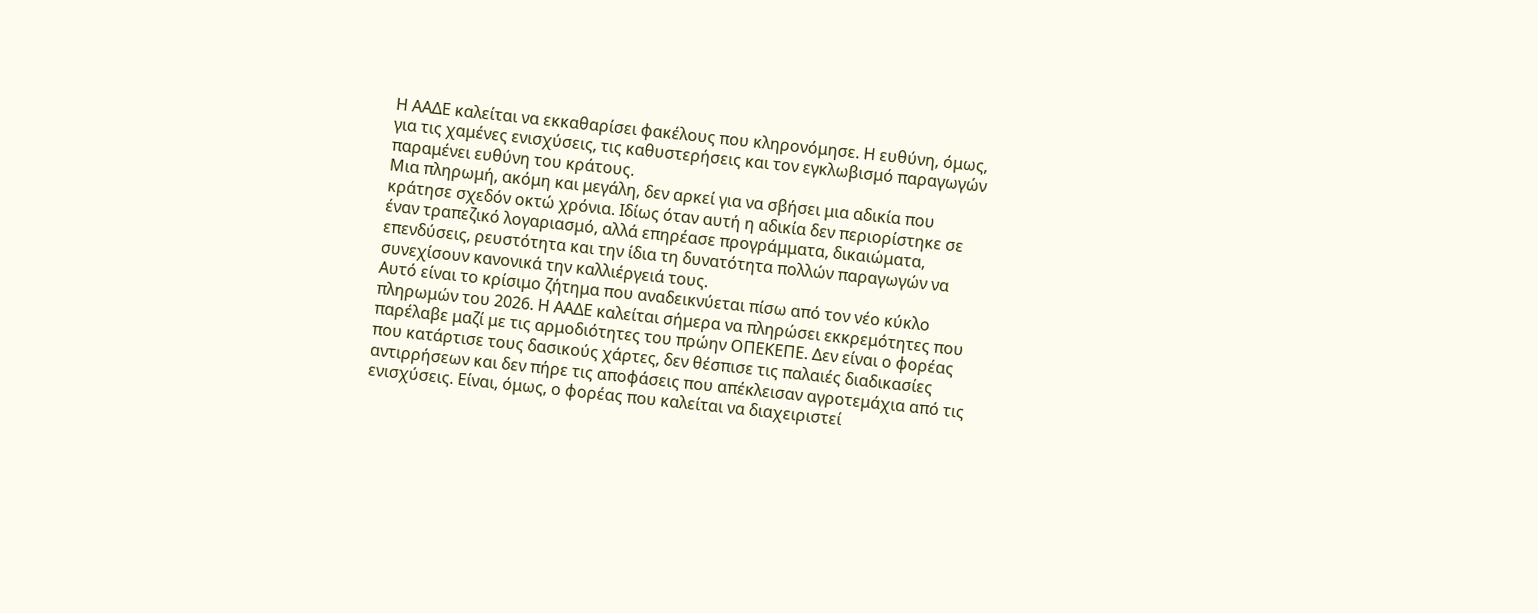Η ΑΑΔΕ καλείται να εκκαθαρίσει φακέλους που κληρονόμησε. Η ευθύνη, όμως, για τις χαμένες ενισχύσεις, τις καθυστερήσεις και τον εγκλωβισμό παραγωγών παραμένει ευθύνη του κράτους.
Μια πληρωμή, ακόμη και μεγάλη, δεν αρκεί για να σβήσει μια αδικία που κράτησε σχεδόν οκτώ χρόνια. Ιδίως όταν αυτή η αδικία δεν περιορίστηκε σε έναν τραπεζικό λογαριασμό, αλλά επηρέασε προγράμματα, δικαιώματα, επενδύσεις, ρευστότητα και την ίδια τη δυνατότητα πολλών παραγωγών να συνεχίσουν κανονικά την καλλιέργειά τους.
Αυτό είναι το κρίσιμο ζήτημα που αναδεικνύεται πίσω από τον νέο κύκλο πληρωμών του 2026. Η ΑΑΔΕ καλείται σήμερα να πληρώσει εκκρεμότητες που παρέλαβε μαζί με τις αρμοδιότητες του πρώην ΟΠΕΚΕΠΕ. Δεν είναι ο φορέας που κατάρτισε τους δασικούς χάρτες, δεν θέσπισε τις παλαιές διαδικασίες αντιρρήσεων και δεν πήρε τις αποφάσεις που απέκλεισαν αγροτεμάχια από τις ενισχύσεις. Είναι, όμως, ο φορέας που καλείται να διαχειριστεί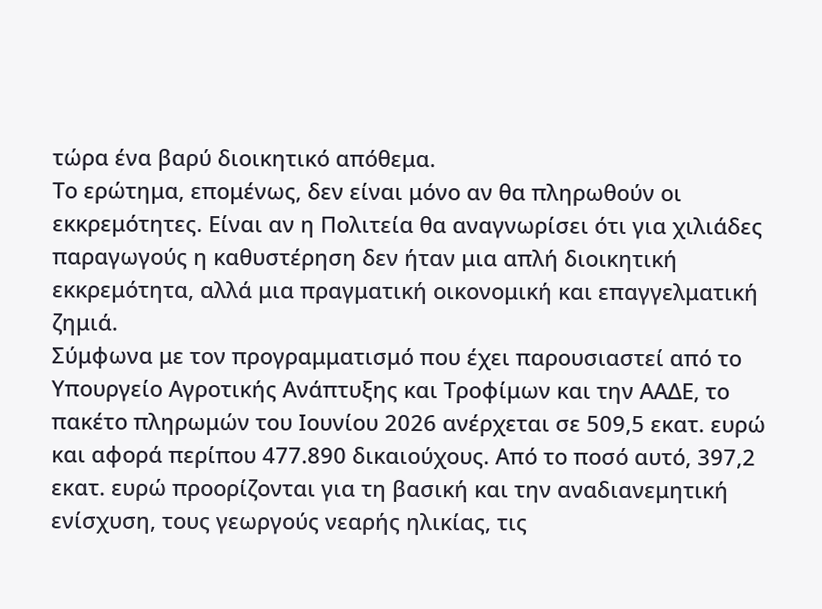τώρα ένα βαρύ διοικητικό απόθεμα.
Το ερώτημα, επομένως, δεν είναι μόνο αν θα πληρωθούν οι εκκρεμότητες. Είναι αν η Πολιτεία θα αναγνωρίσει ότι για χιλιάδες παραγωγούς η καθυστέρηση δεν ήταν μια απλή διοικητική εκκρεμότητα, αλλά μια πραγματική οικονομική και επαγγελματική ζημιά.
Σύμφωνα με τον προγραμματισμό που έχει παρουσιαστεί από το Υπουργείο Αγροτικής Ανάπτυξης και Τροφίμων και την ΑΑΔΕ, το πακέτο πληρωμών του Ιουνίου 2026 ανέρχεται σε 509,5 εκατ. ευρώ και αφορά περίπου 477.890 δικαιούχους. Από το ποσό αυτό, 397,2 εκατ. ευρώ προορίζονται για τη βασική και την αναδιανεμητική ενίσχυση, τους γεωργούς νεαρής ηλικίας, τις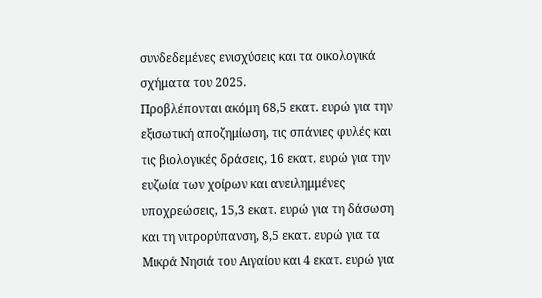συνδεδεμένες ενισχύσεις και τα οικολογικά σχήματα του 2025.
Προβλέπονται ακόμη 68,5 εκατ. ευρώ για την εξισωτική αποζημίωση, τις σπάνιες φυλές και τις βιολογικές δράσεις, 16 εκατ. ευρώ για την ευζωία των χοίρων και ανειλημμένες υποχρεώσεις, 15,3 εκατ. ευρώ για τη δάσωση και τη νιτρορύπανση, 8,5 εκατ. ευρώ για τα Μικρά Νησιά του Αιγαίου και 4 εκατ. ευρώ για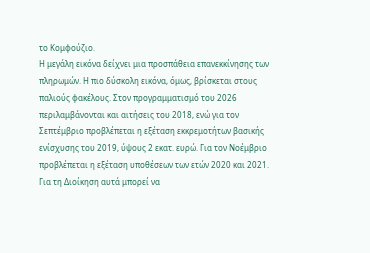το Κομφούζιο.
Η μεγάλη εικόνα δείχνει μια προσπάθεια επανεκκίνησης των πληρωμών. Η πιο δύσκολη εικόνα, όμως, βρίσκεται στους παλιούς φακέλους. Στον προγραμματισμό του 2026 περιλαμβάνονται και αιτήσεις του 2018, ενώ για τον Σεπτέμβριο προβλέπεται η εξέταση εκκρεμοτήτων βασικής ενίσχυσης του 2019, ύψους 2 εκατ. ευρώ. Για τον Νοέμβριο προβλέπεται η εξέταση υποθέσεων των ετών 2020 και 2021.
Για τη Διοίκηση αυτά μπορεί να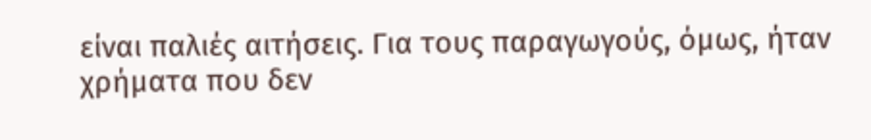είναι παλιές αιτήσεις. Για τους παραγωγούς, όμως, ήταν χρήματα που δεν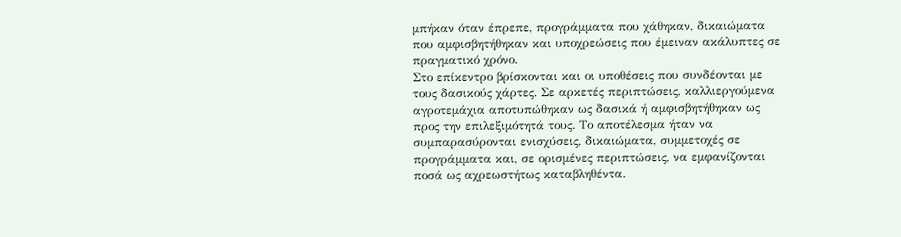μπήκαν όταν έπρεπε, προγράμματα που χάθηκαν, δικαιώματα που αμφισβητήθηκαν και υποχρεώσεις που έμειναν ακάλυπτες σε πραγματικό χρόνο.
Στο επίκεντρο βρίσκονται και οι υποθέσεις που συνδέονται με τους δασικούς χάρτες. Σε αρκετές περιπτώσεις, καλλιεργούμενα αγροτεμάχια αποτυπώθηκαν ως δασικά ή αμφισβητήθηκαν ως προς την επιλεξιμότητά τους. Το αποτέλεσμα ήταν να συμπαρασύρονται ενισχύσεις, δικαιώματα, συμμετοχές σε προγράμματα και, σε ορισμένες περιπτώσεις, να εμφανίζονται ποσά ως αχρεωστήτως καταβληθέντα.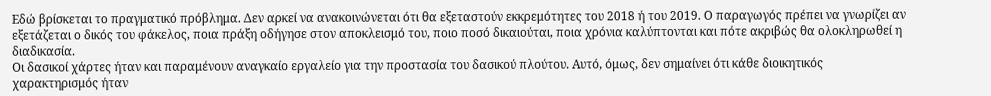Εδώ βρίσκεται το πραγματικό πρόβλημα. Δεν αρκεί να ανακοινώνεται ότι θα εξεταστούν εκκρεμότητες του 2018 ή του 2019. Ο παραγωγός πρέπει να γνωρίζει αν εξετάζεται ο δικός του φάκελος, ποια πράξη οδήγησε στον αποκλεισμό του, ποιο ποσό δικαιούται, ποια χρόνια καλύπτονται και πότε ακριβώς θα ολοκληρωθεί η διαδικασία.
Οι δασικοί χάρτες ήταν και παραμένουν αναγκαίο εργαλείο για την προστασία του δασικού πλούτου. Αυτό, όμως, δεν σημαίνει ότι κάθε διοικητικός χαρακτηρισμός ήταν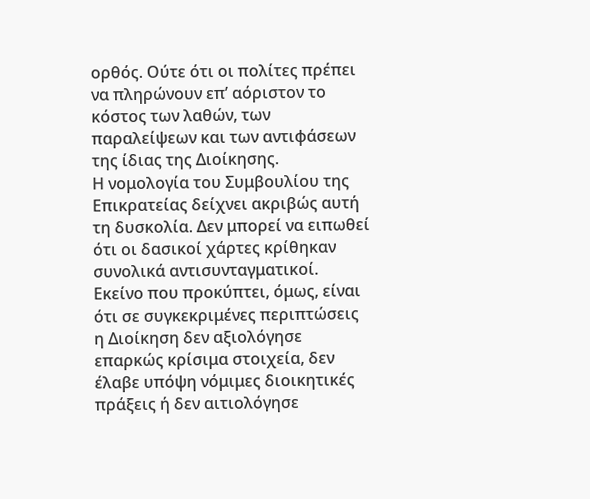ορθός. Ούτε ότι οι πολίτες πρέπει να πληρώνουν επ’ αόριστον το κόστος των λαθών, των παραλείψεων και των αντιφάσεων της ίδιας της Διοίκησης.
Η νομολογία του Συμβουλίου της Επικρατείας δείχνει ακριβώς αυτή τη δυσκολία. Δεν μπορεί να ειπωθεί ότι οι δασικοί χάρτες κρίθηκαν συνολικά αντισυνταγματικοί. Εκείνο που προκύπτει, όμως, είναι ότι σε συγκεκριμένες περιπτώσεις η Διοίκηση δεν αξιολόγησε επαρκώς κρίσιμα στοιχεία, δεν έλαβε υπόψη νόμιμες διοικητικές πράξεις ή δεν αιτιολόγησε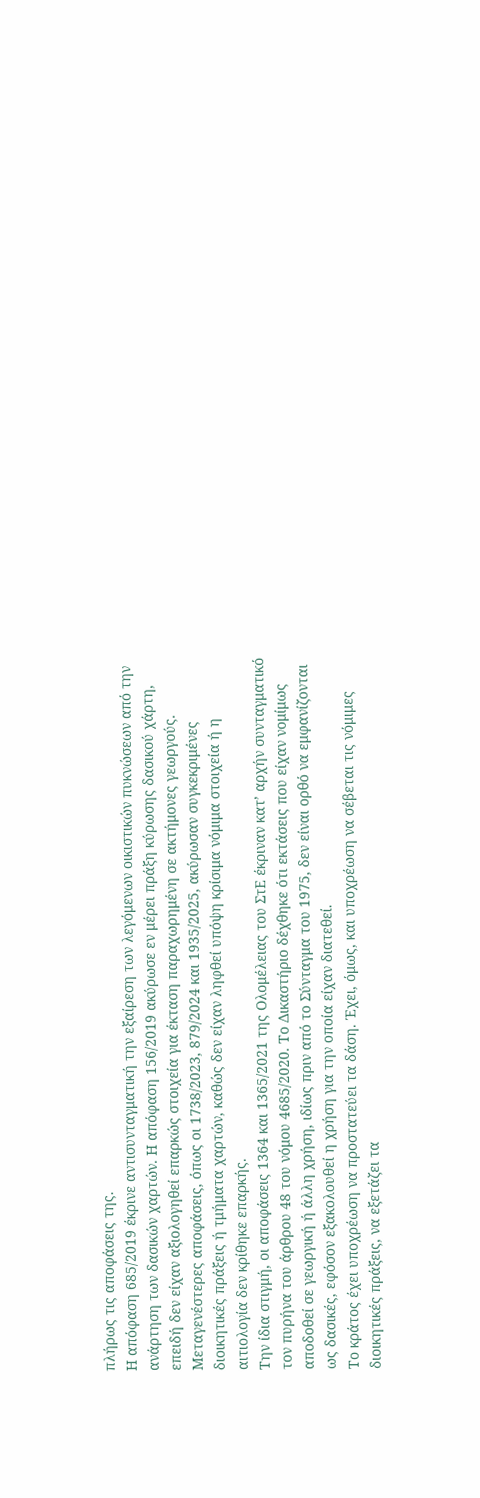πλήρως τις αποφάσεις της.
Η απόφαση 685/2019 έκρινε αντισυνταγματική την εξαίρεση των λεγόμενων οικιστικών πυκνώσεων από την ανάρτηση των δασικών χαρτών. Η απόφαση 156/2019 ακύρωσε εν μέρει πράξη κύρωσης δασικού χάρτη, επειδή δεν είχαν αξιολογηθεί επαρκώς στοιχεία για έκταση παραχωρημένη σε ακτήμονες γεωργούς. Μεταγενέστερες αποφάσεις, όπως οι 1738/2023, 879/2024 και 1935/2025, ακύρωσαν συγκεκριμένες διοικητικές πράξεις ή τμήματα χαρτών, καθώς δεν είχαν ληφθεί υπόψη κρίσιμα νόμιμα στοιχεία ή η αιτιολογία δεν κρίθηκε επαρκής.
Την ίδια στιγμή, οι αποφάσεις 1364 και 1365/2021 της Ολομέλειας του ΣτΕ έκριναν κατ’ αρχήν συνταγματικό τον πυρήνα του άρθρου 48 του νόμου 4685/2020. Το Δικαστήριο δέχθηκε ότι εκτάσεις που είχαν νομίμως αποδοθεί σε γεωργική ή άλλη χρήση, ιδίως πριν από το Σύνταγμα του 1975, δεν είναι ορθό να εμφανίζονται ως δασικές, εφόσον εξακολουθεί η χρήση για την οποία είχαν διατεθεί.
Το κράτος έχει υποχρέωση να προστατεύει τα δάση. Έχει, όμως, και υποχρέωση να σέβεται τις νόμιμες διοικητικές πράξεις, να εξετάζει τα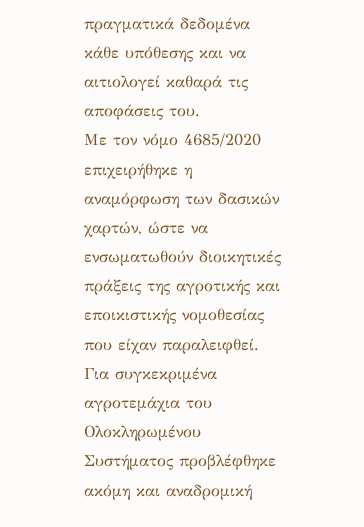πραγματικά δεδομένα κάθε υπόθεσης και να αιτιολογεί καθαρά τις αποφάσεις του.
Με τον νόμο 4685/2020 επιχειρήθηκε η αναμόρφωση των δασικών χαρτών, ώστε να ενσωματωθούν διοικητικές πράξεις της αγροτικής και εποικιστικής νομοθεσίας που είχαν παραλειφθεί. Για συγκεκριμένα αγροτεμάχια του Ολοκληρωμένου Συστήματος προβλέφθηκε ακόμη και αναδρομική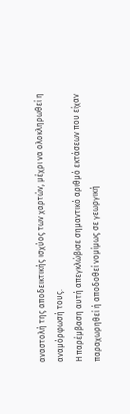αναστολή της αποδεικτικής ισχύος των χαρτών, μέχρι να ολοκληρωθεί η αναμόρφωσή τους.
Η παρέμβαση αυτή απεγκλώβισε σημαντικό αριθμό εκτάσεων που είχαν παραχωρηθεί ή αποδοθεί νομίμως σε γεωργική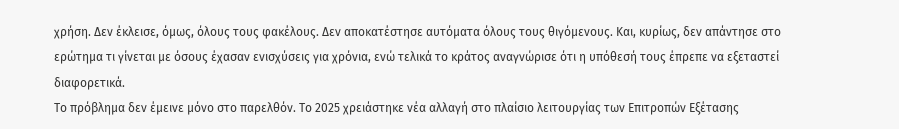χρήση. Δεν έκλεισε, όμως, όλους τους φακέλους. Δεν αποκατέστησε αυτόματα όλους τους θιγόμενους. Και, κυρίως, δεν απάντησε στο ερώτημα τι γίνεται με όσους έχασαν ενισχύσεις για χρόνια, ενώ τελικά το κράτος αναγνώρισε ότι η υπόθεσή τους έπρεπε να εξεταστεί διαφορετικά.
Το πρόβλημα δεν έμεινε μόνο στο παρελθόν. Το 2025 χρειάστηκε νέα αλλαγή στο πλαίσιο λειτουργίας των Επιτροπών Εξέτασης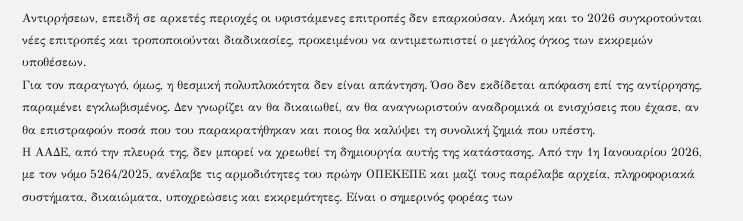Αντιρρήσεων, επειδή σε αρκετές περιοχές οι υφιστάμενες επιτροπές δεν επαρκούσαν. Ακόμη και το 2026 συγκροτούνται νέες επιτροπές και τροποποιούνται διαδικασίες, προκειμένου να αντιμετωπιστεί ο μεγάλος όγκος των εκκρεμών υποθέσεων.
Για τον παραγωγό, όμως, η θεσμική πολυπλοκότητα δεν είναι απάντηση. Όσο δεν εκδίδεται απόφαση επί της αντίρρησης, παραμένει εγκλωβισμένος. Δεν γνωρίζει αν θα δικαιωθεί, αν θα αναγνωριστούν αναδρομικά οι ενισχύσεις που έχασε, αν θα επιστραφούν ποσά που του παρακρατήθηκαν και ποιος θα καλύψει τη συνολική ζημιά που υπέστη.
Η ΑΑΔΕ, από την πλευρά της, δεν μπορεί να χρεωθεί τη δημιουργία αυτής της κατάστασης. Από την 1η Ιανουαρίου 2026, με τον νόμο 5264/2025, ανέλαβε τις αρμοδιότητες του πρώην ΟΠΕΚΕΠΕ και μαζί τους παρέλαβε αρχεία, πληροφοριακά συστήματα, δικαιώματα, υποχρεώσεις και εκκρεμότητες. Είναι ο σημερινός φορέας των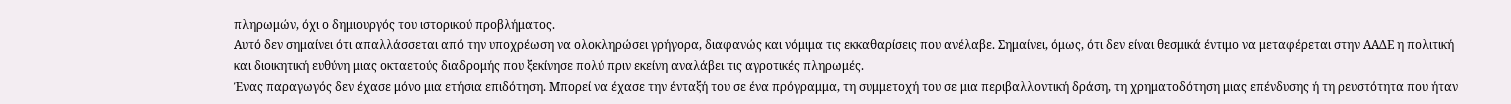πληρωμών, όχι ο δημιουργός του ιστορικού προβλήματος.
Αυτό δεν σημαίνει ότι απαλλάσσεται από την υποχρέωση να ολοκληρώσει γρήγορα, διαφανώς και νόμιμα τις εκκαθαρίσεις που ανέλαβε. Σημαίνει, όμως, ότι δεν είναι θεσμικά έντιμο να μεταφέρεται στην ΑΑΔΕ η πολιτική και διοικητική ευθύνη μιας οκταετούς διαδρομής που ξεκίνησε πολύ πριν εκείνη αναλάβει τις αγροτικές πληρωμές.
Ένας παραγωγός δεν έχασε μόνο μια ετήσια επιδότηση. Μπορεί να έχασε την ένταξή του σε ένα πρόγραμμα, τη συμμετοχή του σε μια περιβαλλοντική δράση, τη χρηματοδότηση μιας επένδυσης ή τη ρευστότητα που ήταν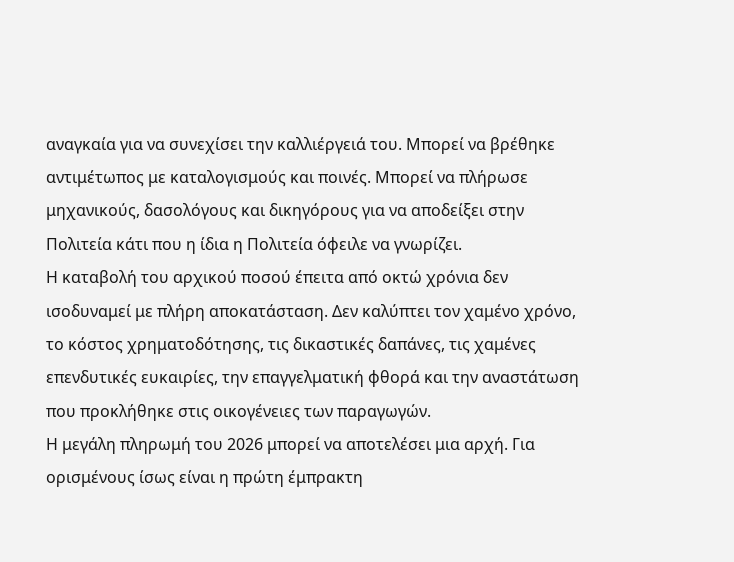αναγκαία για να συνεχίσει την καλλιέργειά του. Μπορεί να βρέθηκε αντιμέτωπος με καταλογισμούς και ποινές. Μπορεί να πλήρωσε μηχανικούς, δασολόγους και δικηγόρους για να αποδείξει στην Πολιτεία κάτι που η ίδια η Πολιτεία όφειλε να γνωρίζει.
Η καταβολή του αρχικού ποσού έπειτα από οκτώ χρόνια δεν ισοδυναμεί με πλήρη αποκατάσταση. Δεν καλύπτει τον χαμένο χρόνο, το κόστος χρηματοδότησης, τις δικαστικές δαπάνες, τις χαμένες επενδυτικές ευκαιρίες, την επαγγελματική φθορά και την αναστάτωση που προκλήθηκε στις οικογένειες των παραγωγών.
Η μεγάλη πληρωμή του 2026 μπορεί να αποτελέσει μια αρχή. Για ορισμένους ίσως είναι η πρώτη έμπρακτη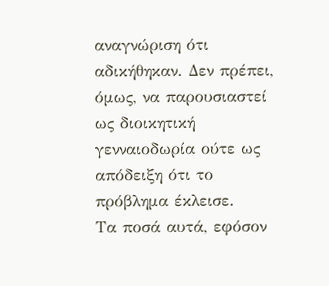αναγνώριση ότι αδικήθηκαν. Δεν πρέπει, όμως, να παρουσιαστεί ως διοικητική γενναιοδωρία ούτε ως απόδειξη ότι το πρόβλημα έκλεισε.
Τα ποσά αυτά, εφόσον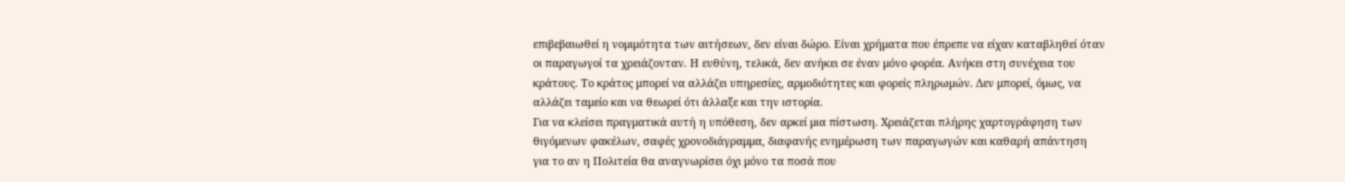επιβεβαιωθεί η νομιμότητα των αιτήσεων, δεν είναι δώρο. Είναι χρήματα που έπρεπε να είχαν καταβληθεί όταν οι παραγωγοί τα χρειάζονταν. Η ευθύνη, τελικά, δεν ανήκει σε έναν μόνο φορέα. Ανήκει στη συνέχεια του κράτους. Το κράτος μπορεί να αλλάζει υπηρεσίες, αρμοδιότητες και φορείς πληρωμών. Δεν μπορεί, όμως, να αλλάζει ταμείο και να θεωρεί ότι άλλαξε και την ιστορία.
Για να κλείσει πραγματικά αυτή η υπόθεση, δεν αρκεί μια πίστωση. Χρειάζεται πλήρης χαρτογράφηση των θιγόμενων φακέλων, σαφές χρονοδιάγραμμα, διαφανής ενημέρωση των παραγωγών και καθαρή απάντηση για το αν η Πολιτεία θα αναγνωρίσει όχι μόνο τα ποσά που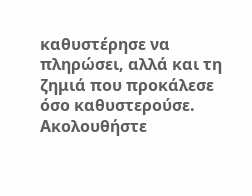καθυστέρησε να πληρώσει, αλλά και τη ζημιά που προκάλεσε όσο καθυστερούσε.
Ακολουθήστε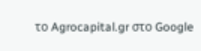το Agrocapital.gr στο Google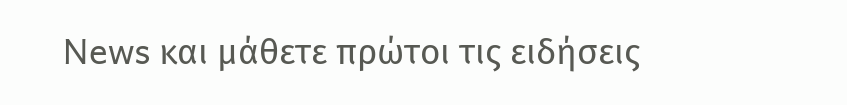News και μάθετε πρώτοι τις ειδήσεις